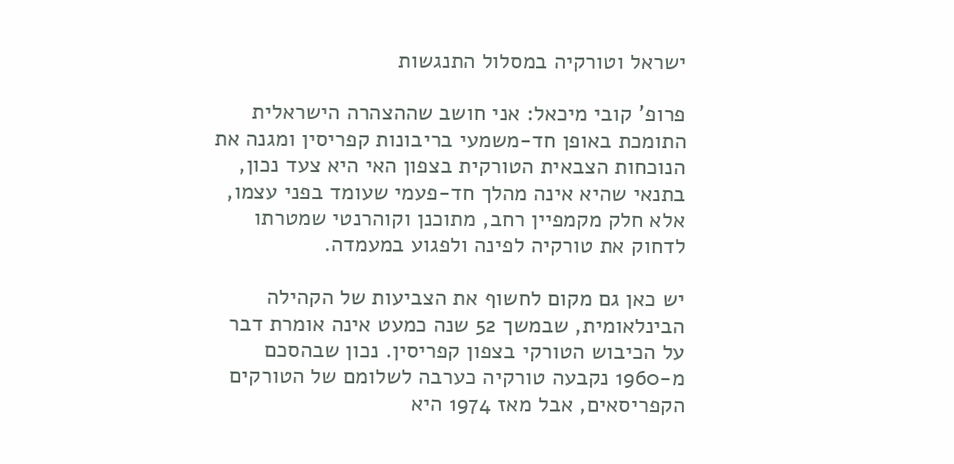ישראל וטורקיה במסלול התנגשות

פרופ' קובי מיכאל: אני חושב שההצהרה הישראלית התומכת באופן חד-משמעי בריבונות קפריסין ומגנה את הנוכחות הצבאית הטורקית בצפון האי היא צעד נכון, בתנאי שהיא אינה מהלך חד-פעמי שעומד בפני עצמו, אלא חלק מקמפיין רחב, מתוכנן וקוהרנטי שמטרתו לדחוק את טורקיה לפינה ולפגוע במעמדה.

יש כאן גם מקום לחשוף את הצביעות של הקהילה הבינלאומית, שבמשך 52 שנה כמעט אינה אומרת דבר על הכיבוש הטורקי בצפון קפריסין. נכון שבהסכם מ-1960 נקבעה טורקיה כערבה לשלומם של הטורקים הקפריסאים, אבל מאז 1974 היא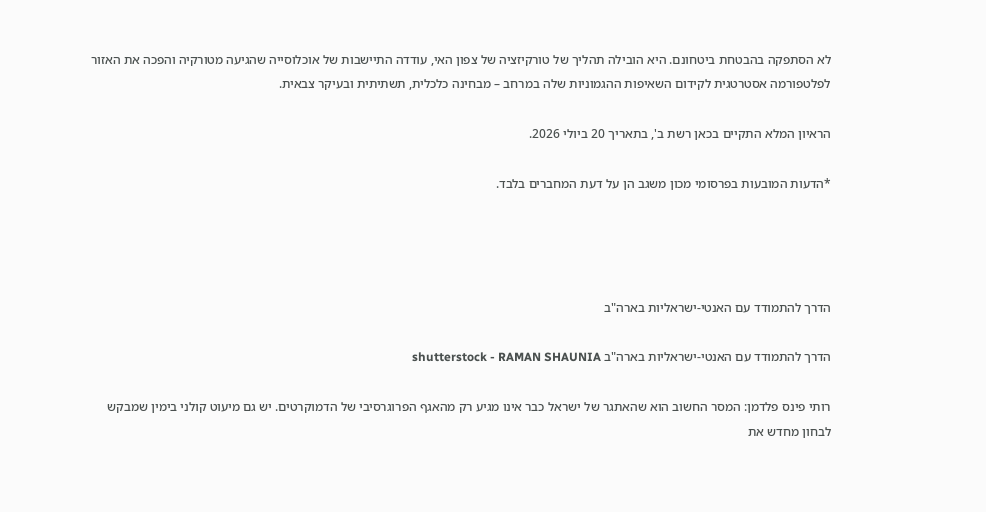לא הסתפקה בהבטחת ביטחונם. היא הובילה תהליך של טורקיזציה של צפון האי, עודדה התיישבות של אוכלוסייה שהגיעה מטורקיה והפכה את האזור לפלטפורמה אסטרטגית לקידום השאיפות ההגמוניות שלה במרחב – מבחינה כלכלית, תשתיתית ובעיקר צבאית.

הראיון המלא התקיים בכאן רשת ב', בתאריך 20 ביולי 2026.

*הדעות המובעות בפרסומי מכון משגב הן על דעת המחברים בלבד.




הדרך להתמודד עם האנטי-ישראליות בארה"ב

הדרך להתמודד עם האנטי-ישראליות בארה"ב shutterstock - RAMAN SHAUNIA

רותי פינס פלדמן: המסר החשוב הוא שהאתגר של ישראל כבר אינו מגיע רק מהאגף הפרוגרסיבי של הדמוקרטים. יש גם מיעוט קולני בימין שמבקש לבחון מחדש את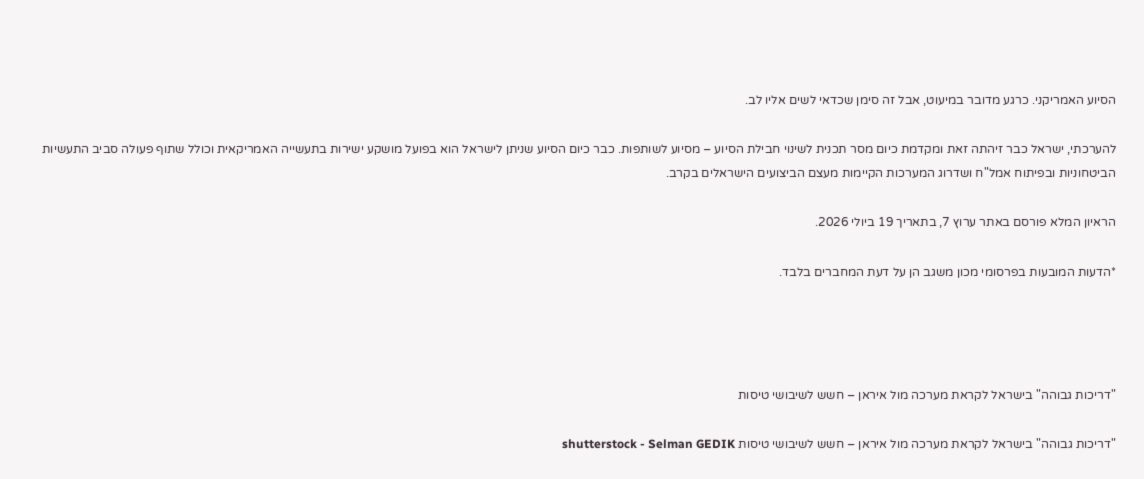הסיוע האמריקני. כרגע מדובר במיעוט, אבל זה סימן שכדאי לשים אליו לב.

להערכתי, ישראל כבר זיהתה זאת ומקדמת כיום מסר תכנית לשינוי חבילת הסיוע – מסיוע לשותפות. כבר כיום הסיוע שניתן לישראל הוא בפועל מושקע ישירות בתעשייה האמריקאית וכולל שתוף פעולה סביב התעשיות הביטחוניות ובפיתוח אמל"ח ושדרוג המערכות הקיימות מעצם הביצועים הישראלים בקרב.

הראיון המלא פורסם באתר ערוץ 7, בתאריך 19 ביולי 2026.

*הדעות המובעות בפרסומי מכון משגב הן על דעת המחברים בלבד.




"דריכות גבוהה" בישראל לקראת מערכה מול איראן – חשש לשיבושי טיסות

"דריכות גבוהה" בישראל לקראת מערכה מול איראן – חשש לשיבושי טיסות shutterstock - Selman GEDIK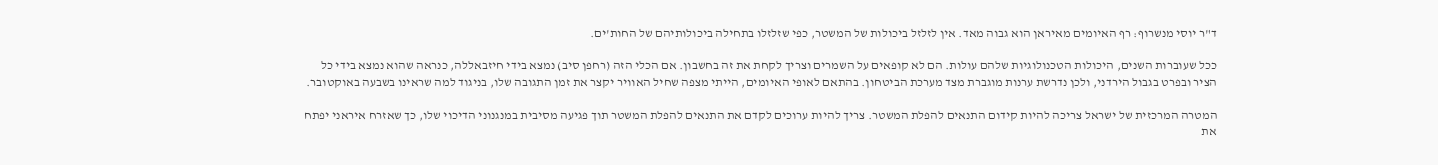ד"ר יוסי מנשרוף: רף האיומים מאיראן הוא גבוה מאד. אין לזלזל ביכולות של המשטר, כפי שזלזלו בתחילה ביכולותיהם של החות'ים.

ככל שעוברות השנים, היכולות הטכנולוגיות שלהם עולות. הם לא קופאים על השמרים וצריך לקחת את זה בחשבון. אם הכלי הזה (רחפן סיב) נמצא בידי חיזבאללה, כנראה שהוא נמצא בידי כל הציר ובפרט בגבול הירדני, ולכן נדרשת ערנות מוגברת מצד מערכת הביטחון. בהתאם לאופי האיומים, הייתי מצפה שחיל האוויר יקצר את זמן התגובה שלו, בניגוד למה שראינו בשבעה באוקטובר.

המטרה המרכזית של ישראל צריכה להיות קידום התנאים להפלת המשטר. צריך להיות ערוכים לקדם את התנאים להפלת המשטר תוך פגיעה מסיבית במנגנוני הדיכוי שלו, כך שאזרח איראני יפתח את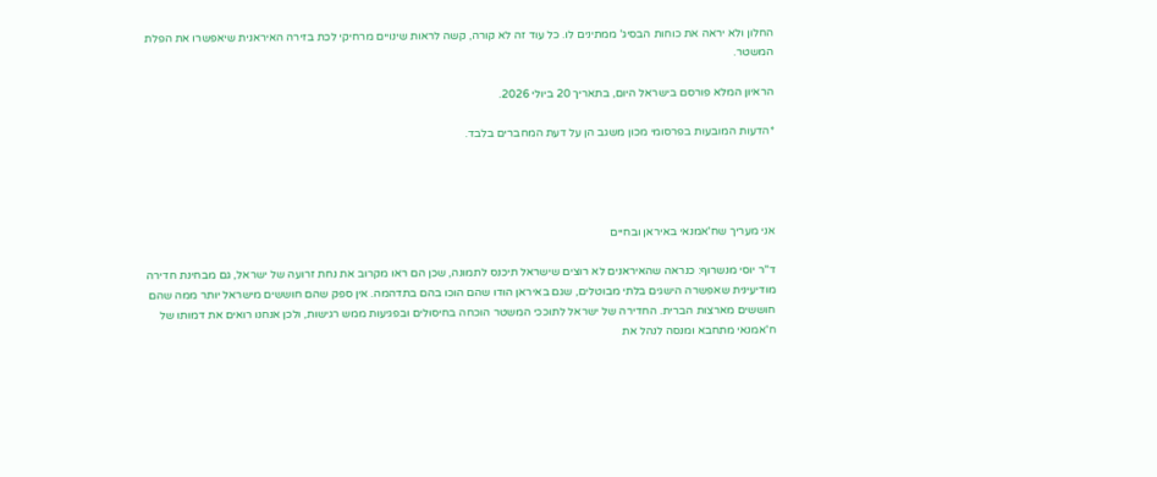החלון ולא יראה את כוחות הבסיג' ממתינים לו. כל עוד זה לא קורה, קשה לראות שינויים מרחיקי לכת בזירה האיראנית שיאפשרו את הפלת המשטר.

הראיון המלא פורסם בישראל היום, בתאריך 20 ביולי 2026.

*הדעות המובעות בפרסומי מכון משגב הן על דעת המחברים בלבד.




אני מעריך שח'אמנאי באיראן ובחיים

ד"ר יוסי מנשרוף: כנראה שהאיראנים לא רוצים שישראל תיכנס לתמונה, שכן הם ראו מקרוב את נחת זרועה של ישראל, גם מבחינת חדירה מודיעינית שאפשרה הישגים בלתי מבוטלים, שגם באיראן הודו שהם הוכו בהם בתדהמה. אין ספק שהם חוששים מישראל יותר ממה שהם חוששים מארצות הברית. החדירה של ישראל לתוככי המשטר הוכחה בחיסולים ובפגיעות ממש רגישות, ולכן אנחנו רואים את דמותו של ח'אמנאי מתחבא ומנסה לנהל את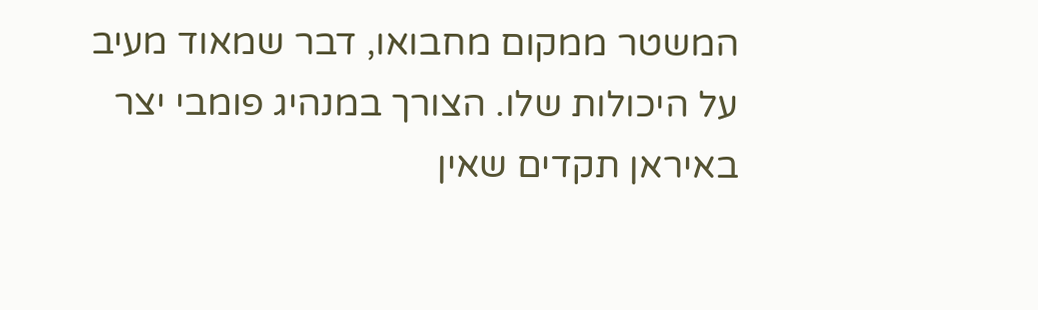המשטר ממקום מחבואו, דבר שמאוד מעיב על היכולות שלו. הצורך במנהיג פומבי יצר באיראן תקדים שאין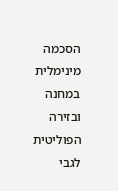הסכמה מינימלית במחנה ובזירה הפוליטית לגבי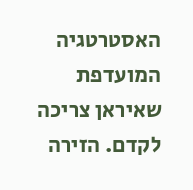האסטרטגיה המועדפת שאיראן צריכה לקדם. הזירה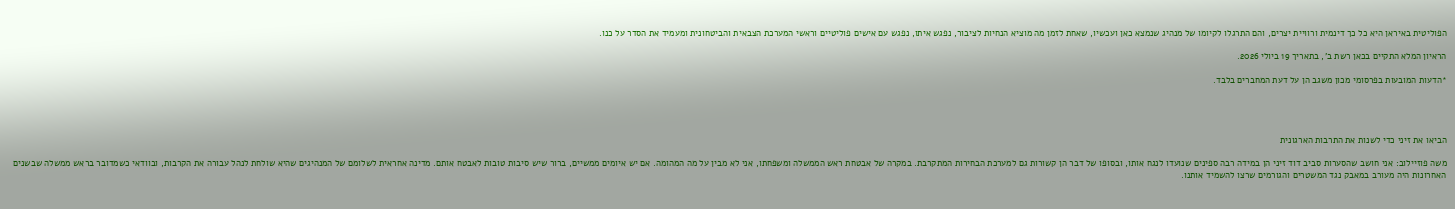הפוליטית באיראן היא כל כך דינמית ורוויית יצרים, והם התרגלו לקיומו של מנהיג שנמצא כאן ועכשיו, שאחת לזמן מה מוציא הנחיות לציבור, נפגש איתו, נפגש עם אישים פוליטיים וראשי המערכת הצבאית והביטחונית ומעמיד את הסדר על כנו.

הראיון המלא התקיים בכאן רשת ב', בתאריך 19 ביולי 2026.

*הדעות המובעות בפרסומי מכון משגב הן על דעת המחברים בלבד.




הביאו את זיני כדי לשנות את התרבות הארגונית

משה פוזיילוב: אני חושב שהסערות סביב דוד זיני הן במידה רבה ספינים שנועדו לנגח אותו, ובסופו של דבר הן קשורות גם למערכת הבחירות המתקרבת. במקרה של אבטחת ראש הממשלה ומשפחתו, אני לא מבין על מה המהומה. אם יש איומים ממשיים, ברור שיש סיבות טובות לאבטח אותם. מדינה אחראית לשלומם של המנהיגים שהיא שולחת לנהל עבורה את הקרבות, ובוודאי כשמדובר בראש ממשלה שבשנים האחרונות היה מעורב במאבק נגד המשטרים והגורמים שרצו להשמיד אותנו.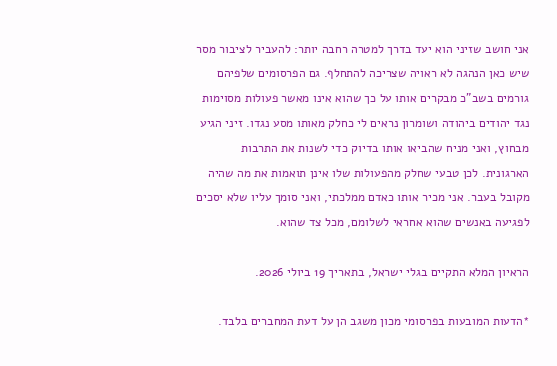אני חושב שזיני הוא יעד בדרך למטרה רחבה יותר: להעביר לציבור מסר שיש כאן הנהגה לא ראויה שצריכה להתחלף. גם הפרסומים שלפיהם גורמים בשב"כ מבקרים אותו על כך שהוא אינו מאשר פעולות מסוימות נגד יהודים ביהודה ושומרון נראים לי כחלק מאותו מסע נגדו. זיני הגיע מבחוץ, ואני מניח שהביאו אותו בדיוק כדי לשנות את התרבות הארגונית. לכן טבעי שחלק מהפעולות שלו אינן תואמות את מה שהיה מקובל בעבר. אני מכיר אותו כאדם ממלכתי, ואני סומך עליו שלא יסכים לפגיעה באנשים שהוא אחראי לשלומם, מכל צד שהוא.

הראיון המלא התקיים בגלי ישראל, בתאריך 19 ביולי 2026.

*הדעות המובעות בפרסומי מכון משגב הן על דעת המחברים בלבד.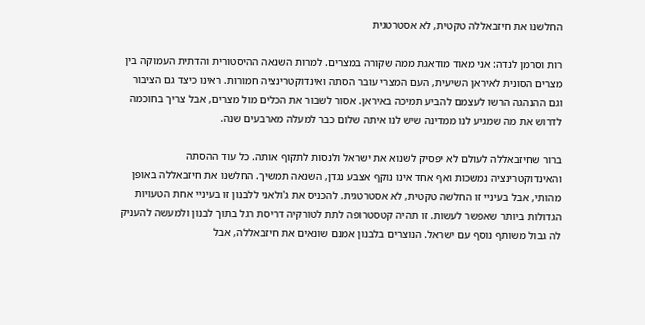החלשנו את חיזבאללה טקטית, לא אסטרטגית

רות וסרמן לנדה: אני מאוד מודאגת ממה שקורה במצרים. למרות השנאה ההיסטורית והדתית העמוקה בין מצרים הסונית לאיראן השיעית, העם המצרי עובר הסתה ואינדוקטרינציה חמורות. ראינו כיצד גם הציבור וגם ההנהגה הרשו לעצמם להביע תמיכה באיראן. אסור לשבור את הכלים מול מצרים, אבל צריך בחוכמה לדרוש את מה שמגיע לנו ממדינה שיש לנו איתה שלום כבר למעלה מארבעים שנה.

ברור שחיזבאללה לעולם לא יפסיק לשנוא את ישראל ולנסות לתקוף אותה. כל עוד ההסתה והאינדוקטרינציה נמשכות ואף אחד אינו נוקף אצבע נגדן, השנאה תמשיך. החלשנו את חיזבאללה באופן מהותי, אבל בעיניי זו החלשה טקטית, לא אסטרטגית. להכניס את ג'ולאני ללבנון זו בעיניי אחת הטעויות הגדולות ביותר שאפשר לעשות. זו תהיה קטסטרופה לתת לטורקיה דריסת רגל בתוך לבנון ולמעשה להעניק לה גבול משותף נוסף עם ישראל. הנוצרים בלבנון אמנם שונאים את חיזבאללה, אבל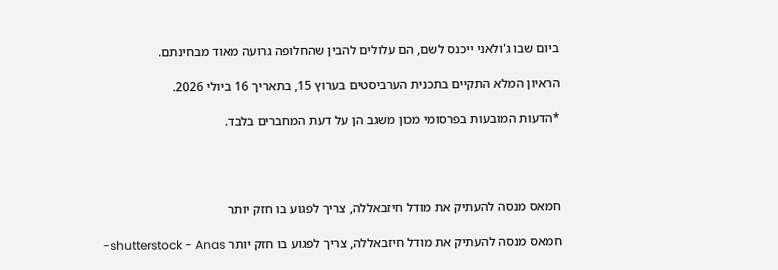ביום שבו ג'ולאני ייכנס לשם, הם עלולים להבין שהחלופה גרועה מאוד מבחינתם.

הראיון המלא התקיים בתכנית הערביסטים בערוץ 15, בתאריך 16 ביולי 2026.

*הדעות המובעות בפרסומי מכון משגב הן על דעת המחברים בלבד.




חמאס מנסה להעתיק את מודל חיזבאללה, צריך לפגוע בו חזק יותר

חמאס מנסה להעתיק את מודל חיזבאללה, צריך לפגוע בו חזק יותר shutterstock - Anas-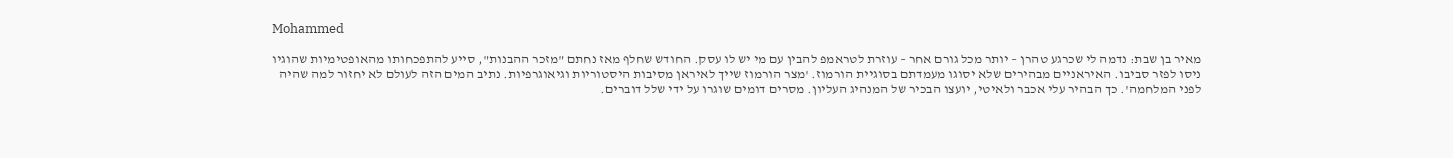Mohammed

מאיר בן שבת: נדמה לי שכרגע טהרן – יותר מכל גורם אחר – עוזרת לטראמפ להבין עם מי יש לו עסק. החודש שחלף מאז נחתם "מזכר ההבנות", סייע להתפכחותו מהאופטימיות שהוגיו ניסו לפזר סביבו. האיראניים מבהירים שלא יסוגו מעמדתם בסוגיית הורמוז. 'מצר הורמוז שייך לאיראן מסיבות היסטוריות וגיאוגרפיות. נתיב המים הזה לעולם לא יחזור למה שהיה לפני המלחמה'. כך הבהיר עלי אכבר ולאיטי, יועצו הבכיר של המנהיג העליון. מסרים דומים שוגרו על ידי שלל דוברים.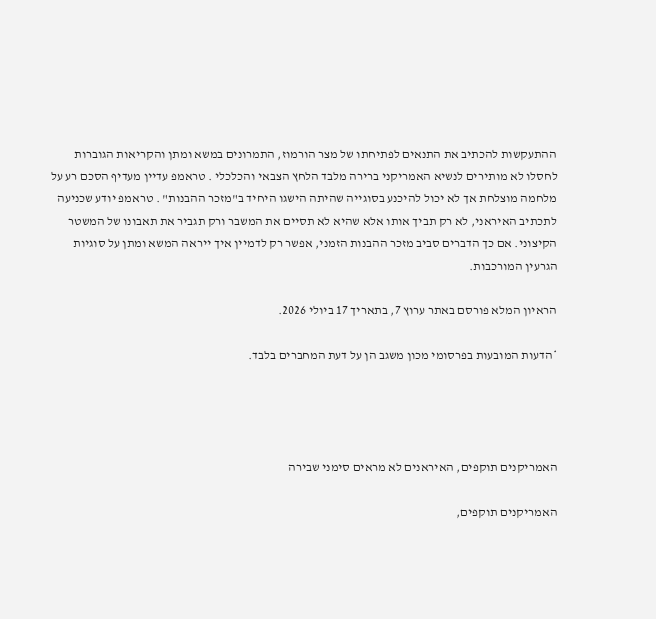ההתעקשות להכתיב את התנאים לפתיחתו של מצר הורמוז, התמרונים במשא ומתן והקריאות הגוברות לחסלו לא מותירים לנשיא האמריקני ברירה מלבד הלחץ הצבאי והכלכלי . טראמפ עדיין מעדיף הסכם רע על מלחמה מוצלחת אך לא יכול להיכנע בסוגייה שהיתה הישגו היחיד ב"מזכר ההבנות" . טראמפ יודע שכניעה לתכתיב האיראני, לא רק תביך אותו אלא שהיא לא תסיים את המשבר ורק תגביר את תאבונו של המשטר הקיצוני. אם כך הדברים סביב מזכר ההבנות הזמני, אפשר רק לדמיין איך ייראה המשא ומתן על סוגיות הגרעין המורכבות.

הראיון המלא פורסם באתר ערוץ 7, בתאריך 17 ביולי 2026.

*הדעות המובעות בפרסומי מכון משגב הן על דעת המחברים בלבד.




האמריקנים תוקפים, האיראנים לא מראים סימני שבירה

האמריקנים תוקפים,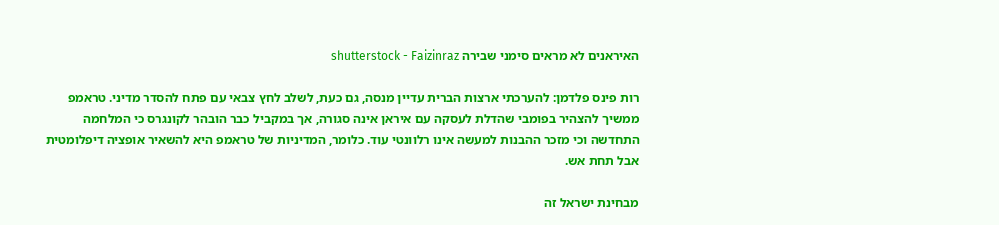האיראנים לא מראים סימני שבירה shutterstock - Faizinraz

רות פינס פלדמן: להערכתי ארצות הברית עדיין מנסה, גם כעת, לשלב לחץ צבאי עם פתח להסדר מדיני. טראמפ ממשיך להצהיר בפומבי שהדלת לעסקה עם איראן אינה סגורה, אך במקביל כבר הובהר לקונגרס כי המלחמה התחדשה וכי מזכר ההבנות למעשה אינו רלוונטי עוד. כלומר, המדיניות של טראמפ היא להשאיר אופציה דיפלומטית אבל תחת אש.

מבחינת ישראל זה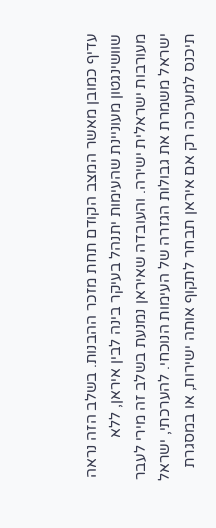עדיף כמובן מאשר המצב הקודם תחת מזכר ההבנות. בשלב הזה נראה שוושינגטון מעוניינת שהעימות יתנהל בעיקר בינה לבין איראן, ללא מעורבות ישראלית ישירה. והעובדה שאיראן נמנעת בשלב זה מירי לעבר ישראל משמרת את גבולות הגזרה של העימות הנוכחי. להערכתי, ישראל תיכנס למערכה רק אם איראן תבחר לתקוף אותה ישירות, או במסגרת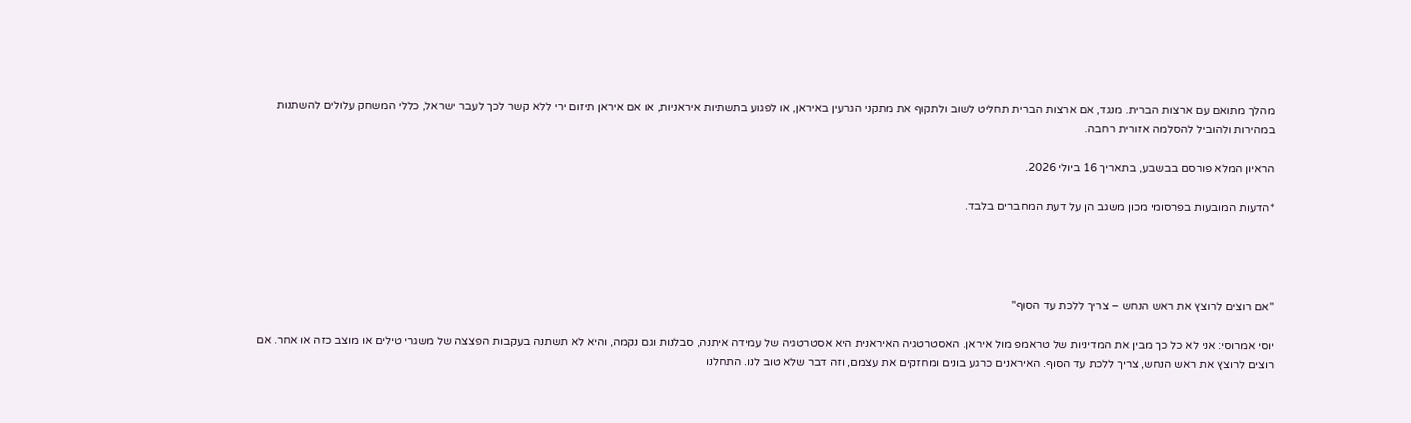מהלך מתואם עם ארצות הברית. מנגד, אם ארצות הברית תחליט לשוב ולתקוף את מתקני הגרעין באיראן, או לפגוע בתשתיות איראניות, או אם איראן תיזום ירי ללא קשר לכך לעבר ישראל, כללי המשחק עלולים להשתנות במהירות ולהוביל להסלמה אזורית רחבה.

הראיון המלא פורסם בבשבע, בתאריך 16 ביולי 2026.

*הדעות המובעות בפרסומי מכון משגב הן על דעת המחברים בלבד.




"אם רוצים לרוצץ את ראש הנחש – צריך ללכת עד הסוף"

יוסי אמרוסי: אני לא כל כך מבין את המדיניות של טראמפ מול איראן. האסטרטגיה האיראנית היא אסטרטגיה של עמידה איתנה, סבלנות וגם נקמה, והיא לא תשתנה בעקבות הפצצה של משגרי טילים או מוצב כזה או אחר. אם רוצים לרוצץ את ראש הנחש, צריך ללכת עד הסוף. האיראנים כרגע בונים ומחזקים את עצמם, וזה דבר שלא טוב לנו. התחלנו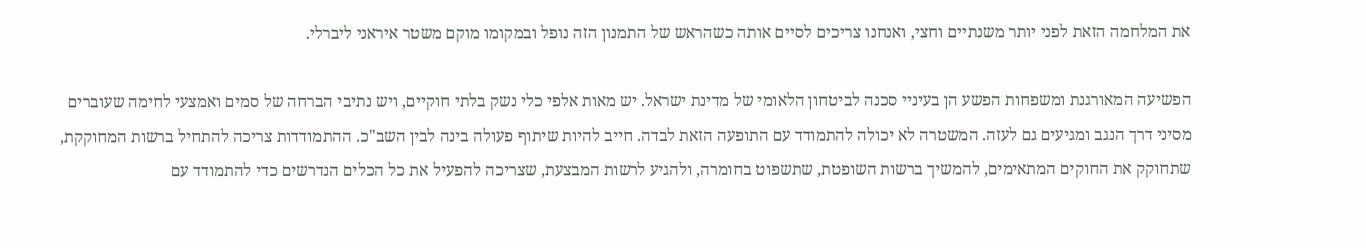את המלחמה הזאת לפני יותר משנתיים וחצי, ואנחנו צריכים לסיים אותה כשהראש של התמנון הזה נופל ובמקומו מוקם משטר איראני ליברלי.

הפשיעה המאורגנת ומשפחות הפשע הן בעיניי סכנה לביטחון הלאומי של מדינת ישראל. יש מאות אלפי כלי נשק בלתי חוקיים, ויש נתיבי הברחה של סמים ואמצעי לחימה שעוברים מסיני דרך הנגב ומגיעים גם לעזה. המשטרה לא יכולה להתמודד עם התופעה הזאת לבדה. חייב להיות שיתוף פעולה בינה לבין השב"כ. ההתמודדות צריכה להתחיל ברשות המחוקקת, שתחוקק את החוקים המתאימים, להמשיך ברשות השופטת, שתשפוט בחומרה, ולהגיע לרשות המבצעת, שצריכה להפעיל את כל הכלים הנדרשים כדי להתמודד עם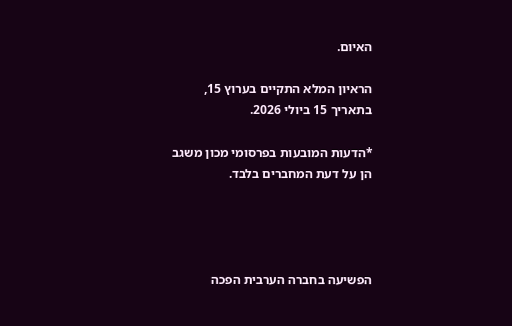האיום.

הראיון המלא התקיים בערוץ 15, בתאריך 15 ביולי 2026.

*הדעות המובעות בפרסומי מכון משגב הן על דעת המחברים בלבד.




הפשיעה בחברה הערבית הפכה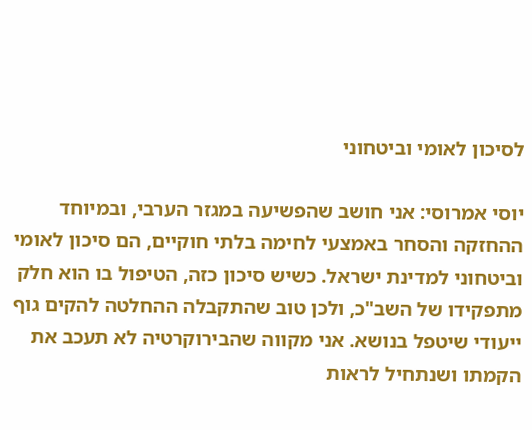לסיכון לאומי וביטחוני

יוסי אמרוסי: אני חושב שהפשיעה במגזר הערבי, ובמיוחד ההחזקה והסחר באמצעי לחימה בלתי חוקיים, הם סיכון לאומי וביטחוני למדינת ישראל. כשיש סיכון כזה, הטיפול בו הוא חלק מתפקידו של השב"כ, ולכן טוב שהתקבלה ההחלטה להקים גוף ייעודי שיטפל בנושא. אני מקווה שהבירוקרטיה לא תעכב את הקמתו ושנתחיל לראות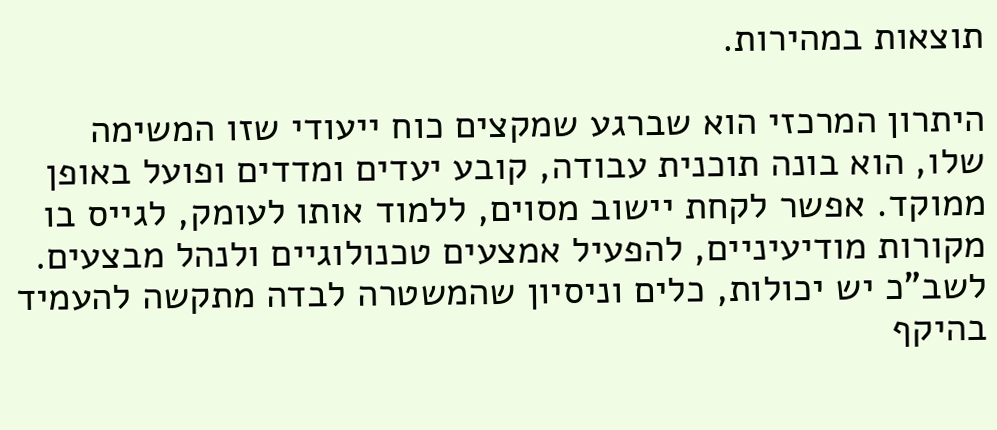תוצאות במהירות.

היתרון המרכזי הוא שברגע שמקצים כוח ייעודי שזו המשימה שלו, הוא בונה תוכנית עבודה, קובע יעדים ומדדים ופועל באופן ממוקד. אפשר לקחת יישוב מסוים, ללמוד אותו לעומק, לגייס בו מקורות מודיעיניים, להפעיל אמצעים טכנולוגיים ולנהל מבצעים. לשב"כ יש יכולות, כלים וניסיון שהמשטרה לבדה מתקשה להעמיד בהיקף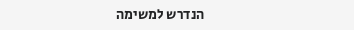הנדרש למשימה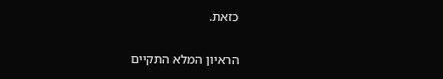כזאת.

הראיון המלא התקיים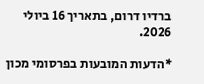ברדיו דרום, בתאריך 16 ביולי 2026.

*הדעות המובעות בפרסומי מכון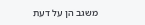משגב הן על דעת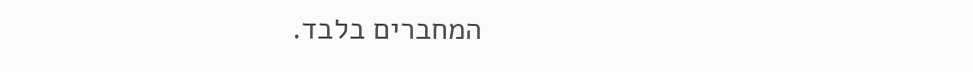המחברים בלבד.